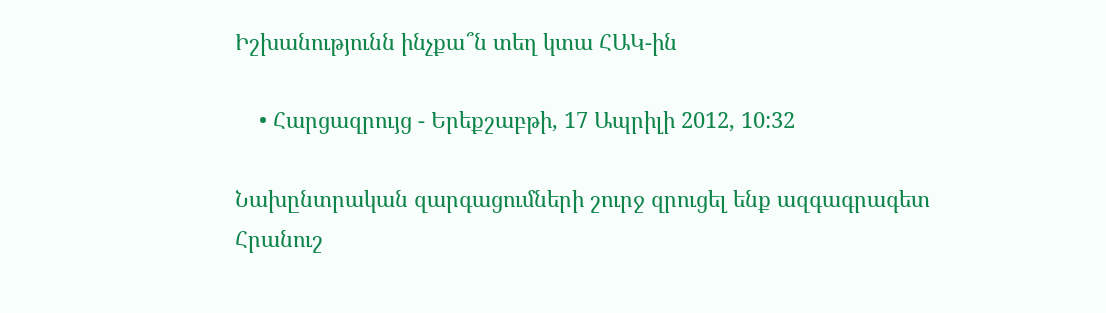Իշխանությունն ինչքա՞ն տեղ կտա ՀԱԿ-ին

    • Հարցազրույց - Երեքշաբթի, 17 Ապրիլի 2012, 10:32

Նախընտրական զարգացումների շուրջ զրուցել ենք ազգագրագետ Հրանուշ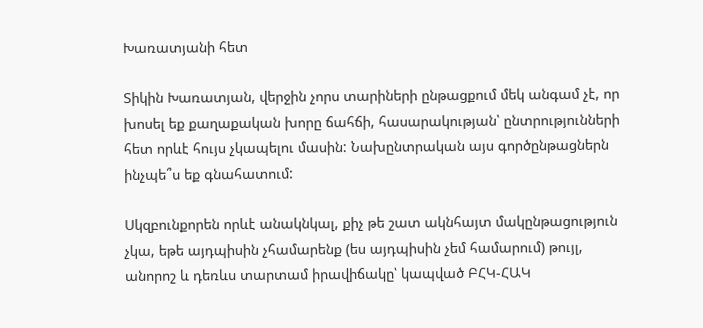Խառատյանի հետ

Տիկին Խառատյան, վերջին չորս տարիների ընթացքում մեկ անգամ չէ, որ խոսել եք քաղաքական խորը ճահճի, հասարակության՝ ընտրությունների հետ որևէ հույս չկապելու մասին: Նախընտրական այս գործընթացներն ինչպե՞ս եք գնահատում:

Սկզբունքորեն որևէ անակնկալ, քիչ թե շատ ակնհայտ մակընթացություն չկա, եթե այդպիսին չհամարենք (ես այդպիսին չեմ համարում) թույլ, անորոշ և դեռևս տարտամ իրավիճակը՝ կապված ԲՀԿ-ՀԱԿ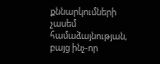քննարկումների չասեմ համաձայնության, բայց ինչ-որ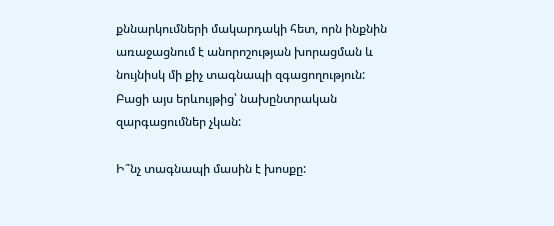քննարկումների մակարդակի հետ, որն ինքնին առաջացնում է անորոշության խորացման և նույնիսկ մի քիչ տագնապի զգացողություն: Բացի այս երևույթից՝ նախընտրական զարգացումներ չկան:

Ի՞նչ տագնապի մասին է խոսքը: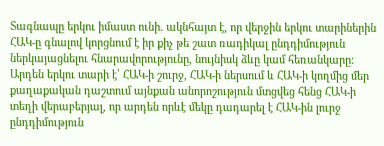Տագնապը երկու իմաստ ունի. ակնհայտ է, որ վերջին երկու տարիներին ՀԱԿ-ը գնալով կորցնում է իր քիչ թե շատ ռադիկալ ընդդիմություն ներկայացնելու հնարավորությունը, նույնիսկ ձևը կամ հեռանկարը: Արդեն երկու տարի է՝ ՀԱԿ-ի շուրջ, ՀԱԿ-ի ներսում և ՀԱԿ-ի կողմից մեր քաղաքական դաշտում այնքան անորոշություն մտցվեց հենց ՀԱԿ-ի տեղի վերաբերյալ, որ արդեն որևէ մեկը դադարել է ՀԱԿ-ին լուրջ ընդդիմություն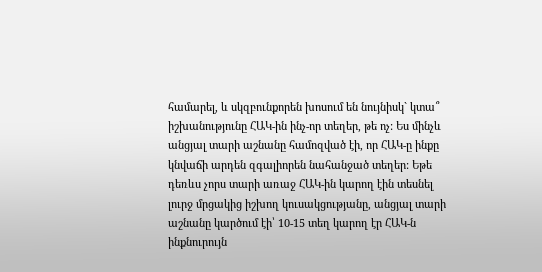համարել, և սկզբունքորեն խոսում են նույնիսկ` կտա՞ իշխանությունը ՀԱԿ-ին ինչ-որ տեղեր, թե ոչ: Ես մինչև անցյալ տարի աշնանը համոզված էի, որ ՀԱԿ-ը ինքը կնվաճի արդեն զգալիորեն նահանջած տեղեր: Եթե դեռևս չորս տարի առաջ ՀԱԿ-ին կարող էին տեսնել լուրջ մրցակից իշխող կուսակցությանը, անցյալ տարի աշնանը կարծում էի՝ 10-15 տեղ կարող էր ՀԱԿ-ն ինքնուրույն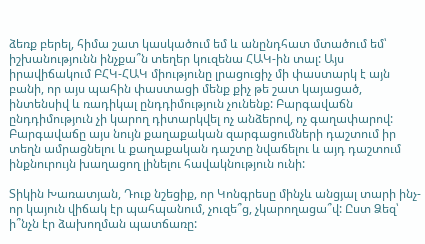ձեռք բերել, հիմա շատ կասկածում եմ և անընդհատ մտածում եմ՝ իշխանությունն ինչքա՞ն տեղեր կուզենա ՀԱԿ-ին տալ: Այս իրավիճակում ԲՀԿ-ՀԱԿ միությունը լրացուցիչ մի փաստարկ է այն բանի, որ այս պահին փաստացի մենք քիչ թե շատ կայացած, ինտենսիվ և ռադիկալ ընդդիմություն չունենք: Բարգավաճն ընդդիմություն չի կարող դիտարկվել ոչ անձերով, ոչ գաղափարով: Բարգավաճը այս նույն քաղաքական զարգացումների դաշտում իր տեղն ամրացնելու և քաղաքական դաշտը նվաճելու և այդ դաշտում ինքնուրույն խաղացող լինելու հավակնություն ունի:

Տիկին Խառատյան, Դուք նշեցիք, որ Կոնգրեսը մինչև անցյալ տարի ինչ-որ կայուն վիճակ էր պահպանում, չուզե՞ց, չկարողացա՞վ: Ըստ Ձեզ՝ ի՞նչն էր ձախողման պատճառը: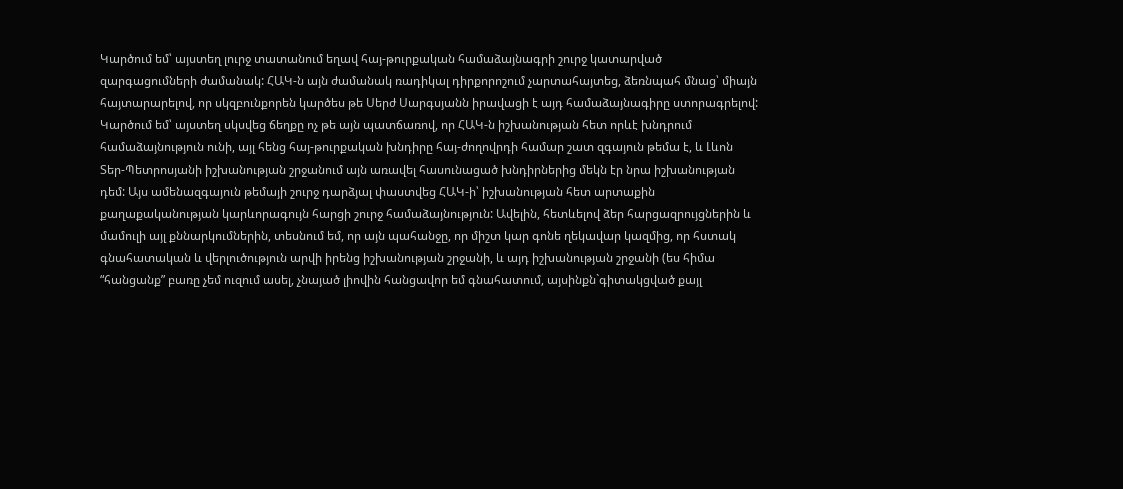Կարծում եմ՝ այստեղ լուրջ տատանում եղավ հայ-թուրքական համաձայնագրի շուրջ կատարված զարգացումների ժամանակ: ՀԱԿ-ն այն ժամանակ ռադիկալ դիրքորոշում չարտահայտեց, ձեռնպահ մնաց՝ միայն հայտարարելով, որ սկզբունքորեն կարծես թե Սերժ Սարգսյանն իրավացի է այդ համաձայնագիրը ստորագրելով: Կարծում եմ՝ այստեղ սկսվեց ճեղքը ոչ թե այն պատճառով, որ ՀԱԿ-ն իշխանության հետ որևէ խնդրում համաձայնություն ունի, այլ հենց հայ-թուրքական խնդիրը հայ-ժողովրդի համար շատ զգայուն թեմա է, և Լևոն Տեր-Պետրոսյանի իշխանության շրջանում այն առավել հասունացած խնդիրներից մեկն էր նրա իշխանության դեմ: Այս ամենազգայուն թեմայի շուրջ դարձյալ փաստվեց ՀԱԿ-ի՝ իշխանության հետ արտաքին քաղաքականության կարևորագույն հարցի շուրջ համաձայնություն: Ավելին, հետևելով ձեր հարցազրույցներին և մամուլի այլ քննարկումներին, տեսնում եմ, որ այն պահանջը, որ միշտ կար գոնե ղեկավար կազմից, որ հստակ գնահատական և վերլուծություն արվի իրենց իշխանության շրջանի, և այդ իշխանության շրջանի (ես հիմա “հանցանք” բառը չեմ ուզում ասել, չնայած լիովին հանցավոր եմ գնահատում, այսինքն`գիտակցված քայլ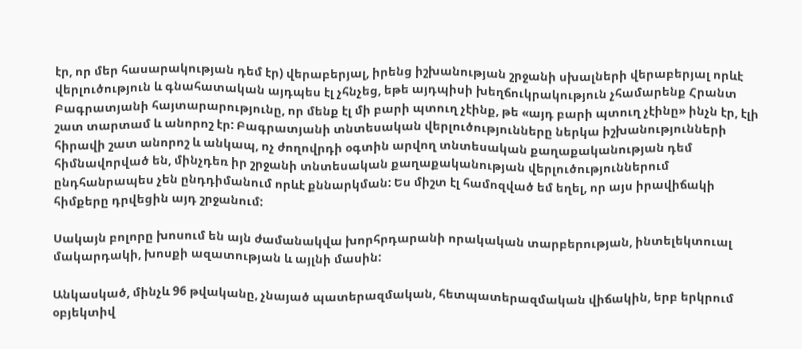էր, որ մեր հասարակության դեմ էր) վերաբերյալ, իրենց իշխանության շրջանի սխալների վերաբերյալ որևէ վերլուծություն և գնահատական այդպես էլ չհնչեց, եթե այդպիսի խեղճուկրակություն չհամարենք Հրանտ Բագրատյանի հայտարարությունը, որ մենք էլ մի բարի պտուղ չէինք, թե «այդ բարի պտուղ չէինը» ինչն էր, էլի շատ տարտամ և անորոշ էր: Բագրատյանի տնտեսական վերլուծությունները ներկա իշխանությունների հիրավի շատ անորոշ և անկապ, ոչ ժողովրդի օգտին արվող տնտեսական քաղաքականության դեմ հիմնավորված են, մինչդեռ իր շրջանի տնտեսական քաղաքականության վերլուծություններում ընդհանրապես չեն ընդդիմանում որևէ քննարկման: Ես միշտ էլ համոզված եմ եղել, որ այս իրավիճակի հիմքերը դրվեցին այդ շրջանում:

Սակայն բոլորը խոսում են այն ժամանակվա խորհրդարանի որակական տարբերության, ինտելեկտուալ մակարդակի, խոսքի ազատության և այլնի մասին:

Անկասկած, մինչև 96 թվականը, չնայած պատերազմական, հետպատերազմական վիճակին, երբ երկրում օբյեկտիվ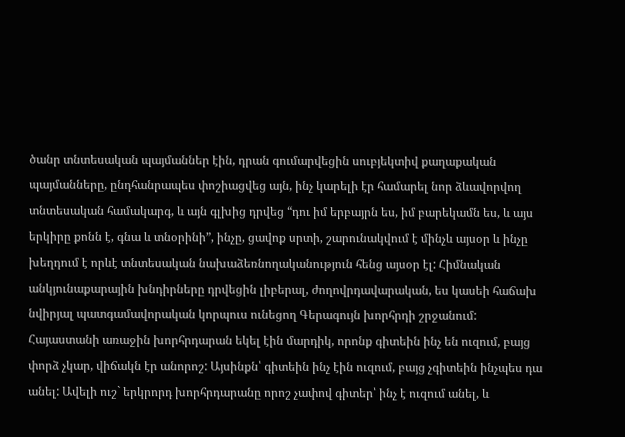ծանր տնտեսական պայմաններ էին, դրան գումարվեցին սուբյեկտիվ քաղաքական պայմանները, ընդհանրապես փոշիացվեց այն, ինչ կարելի էր համարել նոր ձևավորվող տնտեսական համակարգ, և այն գլխից դրվեց “դու իմ երբայրն ես, իմ բարեկամն ես, և այս երկիրը քոնն է, գնա և տնօրինի”, ինչը, ցավոք սրտի, շարունակվում է մինչև այսօր և ինչը խեղդում է որևէ տնտեսական նախաձեռնողականություն հենց այսօր էլ: Հիմնական անկյունաքարային խնդիրները դրվեցին լիբերալ, ժողովրդավարական, ես կասեի հաճախ նվիրյալ պատգամավորական կորպուս ունեցող Գերագույն խորհրդի շրջանում: Հայաստանի առաջին խորհրդարան եկել էին մարդիկ, որոնք գիտեին ինչ են ուզում, բայց փորձ չկար, վիճակն էր անորոշ: Այսինքն՝ գիտեին ինչ էին ուզում, բայց չգիտեին ինչպես դա անել: Ավելի ուշ` երկրորդ խորհրդարանը որոշ չափով գիտեր՝ ինչ է ուզում անել, և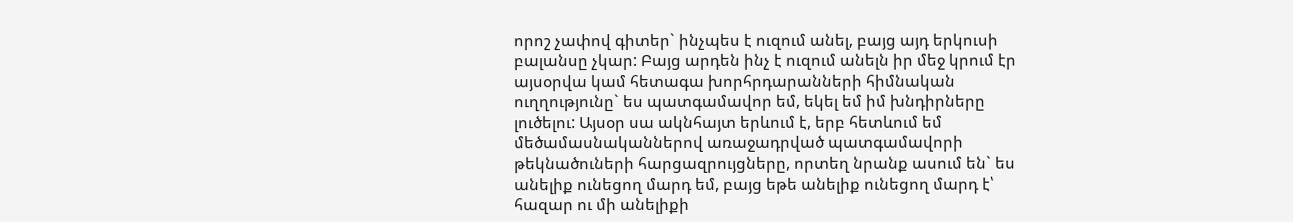որոշ չափով գիտեր` ինչպես է ուզում անել, բայց այդ երկուսի բալանսը չկար: Բայց արդեն ինչ է ուզում անելն իր մեջ կրում էր այսօրվա կամ հետագա խորհրդարանների հիմնական ուղղությունը` ես պատգամավոր եմ, եկել եմ իմ խնդիրները լուծելու: Այսօր սա ակնհայտ երևում է, երբ հետևում եմ մեծամասնականներով առաջադրված պատգամավորի թեկնածուների հարցազրույցները, որտեղ նրանք ասում են` ես անելիք ունեցող մարդ եմ, բայց եթե անելիք ունեցող մարդ է՝ հազար ու մի անելիքի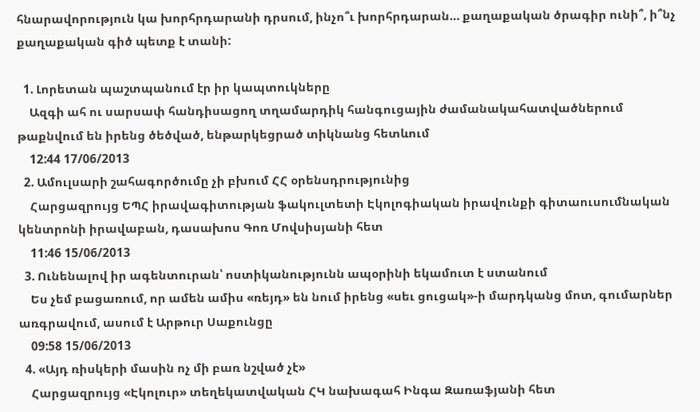հնարավորություն կա խորհրդարանի դրսում, ինչո՞ւ խորհրդարան… քաղաքական ծրագիր ունի՞, ի՞նչ քաղաքական գիծ պետք է տանի:

  1. Լորետան պաշտպանում էր իր կապտուկները
    Ազգի ահ ու սարսափ հանդիսացող տղամարդիկ հանգուցային ժամանակահատվածներում թաքնվում են իրենց ծեծված, ենթարկեցրած տիկնանց հետևում
    12:44 17/06/2013
  2. Ամուլսարի շահագործումը չի բխում ՀՀ օրենսդրությունից
    Հարցազրույց ԵՊՀ իրավագիտության ֆակուլտետի Էկոլոգիական իրավունքի գիտաուսումնական կենտրոնի իրավաբան, դասախոս Գոռ Մովսիսյանի հետ
    11:46 15/06/2013
  3. Ունենալով իր ագենտուրան՝ ոստիկանությունն ապօրինի եկամուտ է ստանում
    Ես չեմ բացառում, որ ամեն ամիս «ռեյդ» են նում իրենց «սեւ ցուցակ»-ի մարդկանց մոտ, գումարներ առգրավում, ասում է Արթուր Սաքունցը
    09:58 15/06/2013
  4. «Այդ ռիսկերի մասին ոչ մի բառ նշված չէ»
    Հարցազրույց «Էկոլուր» տեղեկատվական ՀԿ նախագահ Ինգա Զառաֆյանի հետ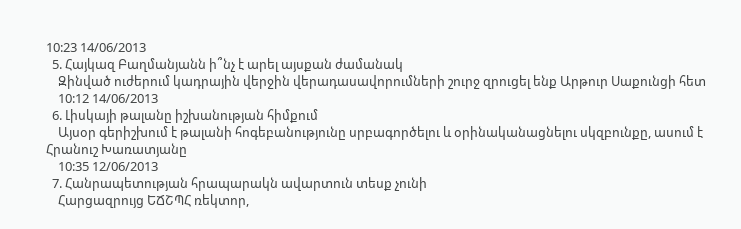10:23 14/06/2013
  5. Հայկազ Բաղմանյանն ի՞նչ է արել այսքան ժամանակ
    Զինված ուժերում կադրային վերջին վերադասավորումների շուրջ զրուցել ենք Արթուր Սաքունցի հետ
    10:12 14/06/2013
  6. Լիսկայի թալանը իշխանության հիմքում
    Այսօր գերիշխում է թալանի հոգեբանությունը սրբագործելու և օրինականացնելու սկզբունքը, ասում է Հրանուշ Խառատյանը
    10:35 12/06/2013
  7. Հանրապետության հրապարակն ավարտուն տեսք չունի
    Հարցազրույց ԵՃՇՊՀ ռեկտոր,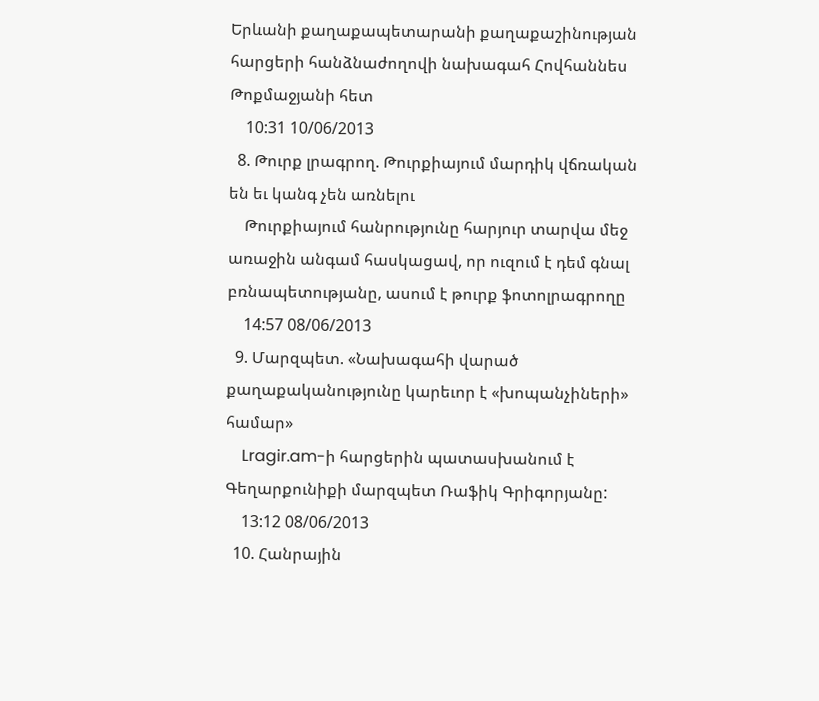Երևանի քաղաքապետարանի քաղաքաշինության հարցերի հանձնաժողովի նախագահ Հովհաննես Թոքմաջյանի հետ
    10:31 10/06/2013
  8. Թուրք լրագրող. Թուրքիայում մարդիկ վճռական են եւ կանգ չեն առնելու
    Թուրքիայում հանրությունը հարյուր տարվա մեջ առաջին անգամ հասկացավ, որ ուզում է դեմ գնալ բռնապետությանը, ասում է թուրք ֆոտոլրագրողը
    14:57 08/06/2013
  9. Մարզպետ. «Նախագահի վարած քաղաքականությունը կարեւոր է «խոպանչիների» համար»
    Lragir.am-ի հարցերին պատասխանում է Գեղարքունիքի մարզպետ Ռաֆիկ Գրիգորյանը:
    13:12 08/06/2013
  10. Հանրային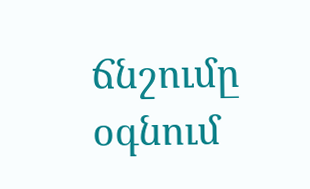ճնշումը օգնում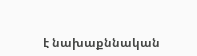է նախաքննական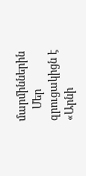մարմիններին
    Մեր զրուցակիցն է «Արնի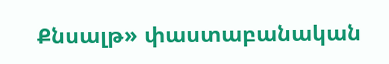Քնսալթ» փաստաբանական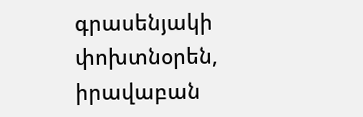գրասենյակի փոխտնօրեն, իրավաբան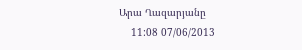Արա Ղազարյանը
    11:08 07/06/2013